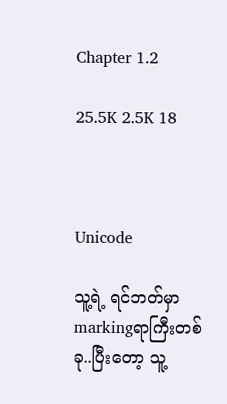Chapter 1.2

25.5K 2.5K 18



Unicode

သူ့ရဲ့ ရင်ဘတ်မှာ markingရာကြီးတစ်ခု..ပြီးတော့ သူ့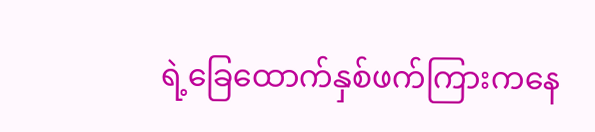ရဲ့ခြေထောက်နှစ်ဖက်ကြားကနေ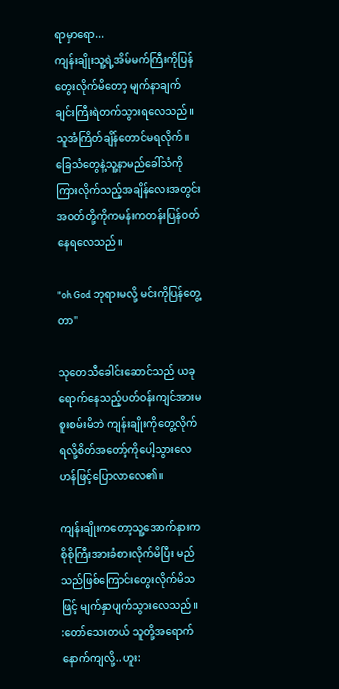ရာမှာရော...
ကျန်းချိုးသူ့ရဲ့အိမ်မက်ကြီးကိုပြန်တွေးလိုက်မိတော့ မျက်နာချက်ချင်းကြီးရဲတက်သွားရလေသည်။ သူအံကြိတ်ချိန်တောင်မရလိုက်။ ခြေသံတွေနဲ့သူ့နာမည်ခေါ်သံကိုကြားလိုက်သည့်အချိန်လေးအတွင်း အဝတ်တို့ကိုကမန်းကတန်းပြန်ဝတ်နေရလေသည်။

"oh God ဘုရားမလို့ မင်းကိုပြန်တွေ့တာ"

သုတေသီခေါင်းဆောင်သည် ယခုရောက်နေသည့်ပတ်ဝန်းကျင်အားမစူးစမ်းမိဘဲ ကျန်းချိုးကိုတွေ့လိုက်ရလို့စိတ်အတော့်ကိုပေါ့သွားလေဟန်ဖြင့်ပြောလာလေ၏။

ကျန်းချိုးကတော့သူ့အောက်နားက စိုစိုကြီးအားခံစားလိုက်မိပြီး မည်သည်ဖြစ်ကြောင်းတွေးလိုက်မိသဖြင့် မျက်နှာပျက်သွားလေသည်။
:တော်သေးတယ် သူတို့အရောက်နောက်ကျလို့..ဟူး: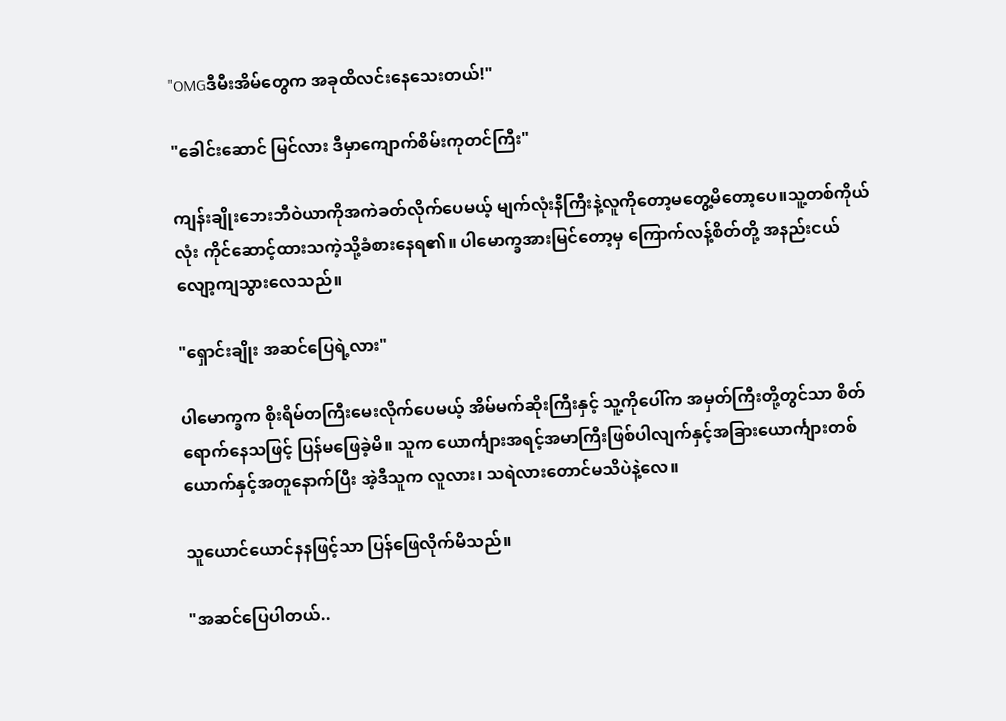"OMGဒီမီးအိမ်တွေက အခုထိလင်းနေသေးတယ်!"

"ခေါင်းဆောင် မြင်လား ဒီမှာကျောက်စိမ်းကုတင်ကြီး"

ကျန်းချိုးဘေးဘီဝဲယာကိုအကဲခတ်လိုက်ပေမယ့် မျက်လုံးနီကြီးနဲ့လူကိုတော့မတွေ့မိတော့ပေ။သူ့တစ်ကိုယ်လုံး ကိုင်ဆောင့်ထားသကဲ့သို့ခံစားနေရ၏။ ပါမောက္ခအားမြင်တော့မှ ကြောက်လန့်စိတ်တို့ အနည်းငယ်လျော့ကျသွားလေသည်။

"ရှောင်းချိုး အဆင်ပြေရဲ့လား"

ပါမောက္ခက စိုးရိမ်တကြီးမေးလိုက်ပေမယ့် အိမ်မက်ဆိုးကြီးနှင့် သူ့ကိုပေါ်က အမှတ်ကြီးတို့တွင်သာ စိတ်ရောက်နေသဖြင့် ပြန်မဖြေခဲ့မိ။ သူက ယောင်္ကျားအရင့်အမာကြီးဖြစ်ပါလျက်နှင့်အခြားယောင်္ကျားတစ်ယောက်နှင့်အတူနောက်ပြီး အဲ့ဒီသူက လူလား၊ သရဲလားတောင်မသိပဲနဲ့လေ။

သူယောင်ယောင်နနဖြင့်သာ ပြန်ဖြေလိုက်မိသည်။

"အဆင်ပြေပါတယ်..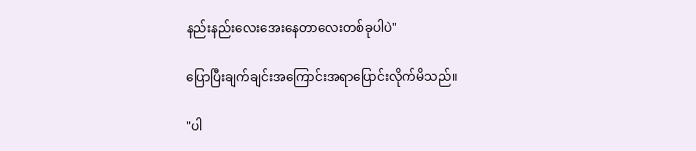နည်းနည်းလေးအေးနေတာလေးတစ်ခုပါပဲ"

ပြောပြီးချက်ချင်းအကြောင်းအရာပြောင်းလိုက်မိသည်။

"ပါ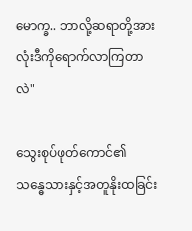မောက္ခ.. ဘာလို့ဆရာတို့အားလုံးဒီကိုရောက်လာကြတာလဲ"

သွေးစုပ်ဖုတ်ကောင်၏ သန္ဓေသားနှင့်အတူနိုးထခြင်း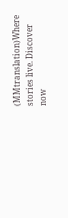(MMtranslation)Where stories live. Discover now